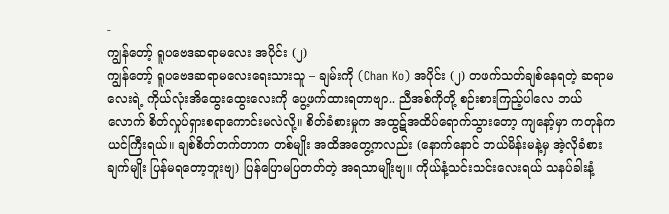-
ကျွန်တော့် ရူပဗေဒဆရာမလေး အပိုင်း (၂)
ကျွန်တော့် ရူပဗေဒဆရာမလေးရေးသားသူ – ချမ်းကို (Chan Ko) အပိုင်း (၂) တဖက်သတ်ချစ်နေရတဲ့ ဆရာမလေးရဲ့ ကိုယ်လုံးအိထွေးထွေးလေးကို ပွေ့ဖက်ထားရတာဗျာ.. ညီအစ်ကိုတို့ စဉ်းစားကြည့်ပါလေ ဘယ်လောက် စိတ်လှုပ်ရှားစရာကောင်းမလဲလို့။ စိတ်ခံစားမှုက အထွဋ်အထိပ်ရောက်သွားတော့ ကျနော့်မှာ ကတုန်ကယင်ကြီးရယ်။ ချစ်စိတ်တက်တာက တစ်မျိုး အထိအတွေ့ကလည်း (နောက်နောင် ဘယ်မိန်းမနဲ့မှ အဲ့လိုခံစားချက်မျိုး ပြန်မရတော့ဘူးဗျ) ပြန်ပြောမပြတတ်တဲ့ အရသာမျိုးဗျ။ ကိုယ်နံ့သင်းသင်းလေးရယ် သနပ်ခါးနံ့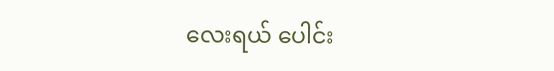လေးရယ် ပေါင်း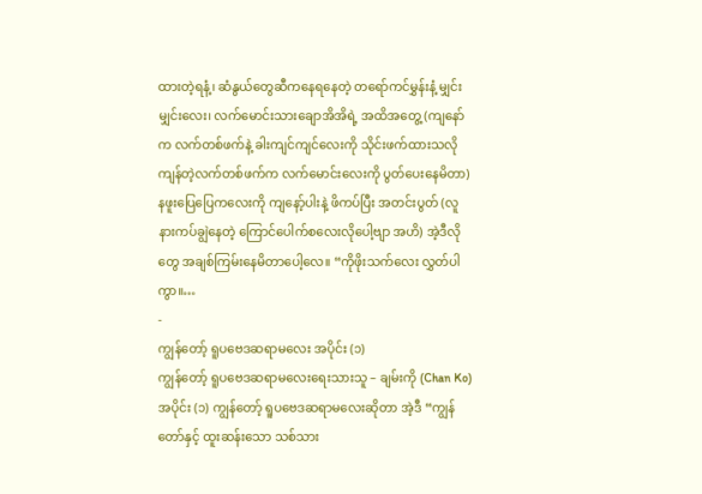ထားတဲ့ရနံ့၊ ဆံနွယ်တွေဆီကနေရနေတဲ့ တရော်ကင်မွှန်းနံ့ မျှင်းမျှင်းလေး၊ လက်မောင်းသားချောအိအိရဲ့ အထိအတွေ့ (ကျနော်က လက်တစ်ဖက်နဲ့ ခါးကျင်ကျင်လေးကို သိုင်းဖက်ထားသလို ကျန်တဲ့လက်တစ်ဖက်က လက်မောင်းလေးကို ပွတ်ပေးနေမိတာ) နဖူးပြေပြေကလေးကို ကျနော့်ပါးနဲ့ ဖိကပ်ပြီး အတင်းပွတ် (လူနားကပ်ချွဲနေတဲ့ ကြောင်ပေါက်စလေးလိုပေါ့ဗျာ အဟိ) အဲ့ဒီလိုတွေ အချစ်ကြမ်းနေမိတာပေါ့လေ။ “ကိုဖိုးသက်လေး လွှတ်ပါကွာ။…
-
ကျွန်တော့် ရူပဗေဒဆရာမလေး အပိုင်း (၁)
ကျွန်တော့် ရူပဗေဒဆရာမလေးရေးသားသူ – ချမ်းကို (Chan Ko) အပိုင်း (၁) ကျွန်တော့် ရူပဗေဒဆရာမလေးဆိုတာ အဲ့ဒီ “ကျွန်တော်နှင့် ထူးဆန်းသော သစ်သား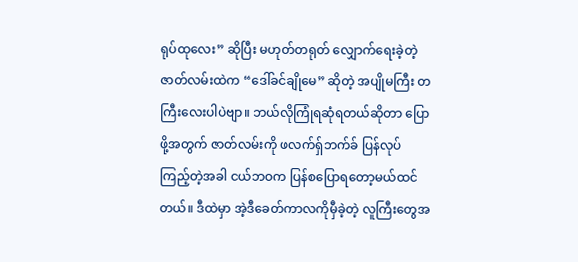ရုပ်ထုလေး” ဆိုပြီး မဟုတ်တရုတ် လျှောက်ရေးခဲ့တဲ့ ဇာတ်လမ်းထဲက “ဒေါ်ခင်ချိုမေ” ဆိုတဲ့ အပျိုမကြီး တကြီးလေးပါပဲဗျာ။ ဘယ်လိုကြုံရဆုံရတယ်ဆိုတာ ပြောဖို့အတွက် ဇာတ်လမ်းကို ဖလက်ရှ်ဘက်ခ် ပြန်လုပ်ကြည့်တဲ့အခါ ငယ်ဘဝက ပြန်စပြောရတော့မယ်ထင်တယ်။ ဒီထဲမှာ အဲ့ဒီခေတ်ကာလကိုမှီခဲ့တဲ့ လူကြီးတွေအ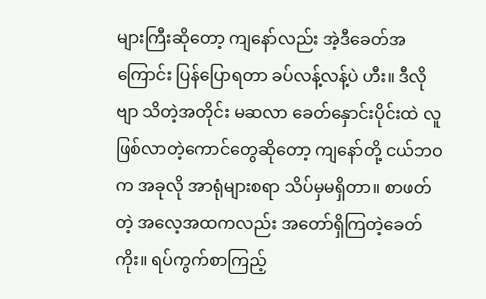များကြီးဆိုတော့ ကျနော်လည်း အဲ့ဒီခေတ်အကြောင်း ပြန်ပြောရတာ ခပ်လန့်လန့်ပဲ ဟီး။ ဒီလိုဗျာ သိတဲ့အတိုင်း မဆလာ ခေတ်နှောင်းပိုင်းထဲ လူဖြစ်လာတဲ့ကောင်တွေဆိုတော့ ကျနော်တို့ ငယ်ဘဝက အခုလို အာရုံများစရာ သိပ်မှမရှိတာ။ စာဖတ်တဲ့ အလေ့အထကလည်း အတော်ရှိကြတဲ့ခေတ်ကိုး။ ရပ်ကွက်စာကြည့်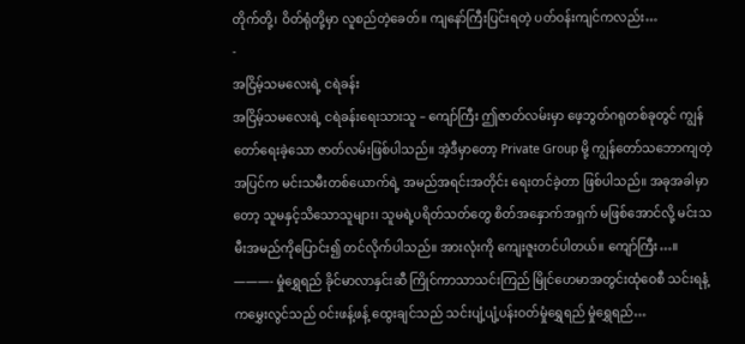တိုက်တို့၊ ဝိတ်ရုံတို့မှာ လူစည်တဲ့ခေတ်။ ကျနော်ကြီးပြင်းရတဲ့ ပတ်ဝန်းကျင်ကလည်း…
-
အငြိမ့်သမလေးရဲ့ ငရဲခန်း
အငြိမ့်သမလေးရဲ့ ငရဲခန်းရေးသားသူ – ကျော်ကြီး ဤဇာတ်လမ်းမှာ ဖေ့ဘွတ်ဂရုတစ်ခုတွင် ကျွန်တော်ရေးခဲ့သော ဇာတ်လမ်းဖြစ်ပါသည်။ အဲ့ဒီမှာတော့ Private Group မို့ ကျွန်တော်သဘောကျတဲ့ အပြင်က မင်းသမီးတစ်ယောက်ရဲ့ အမည်အရင်းအတိုင်း ရေးတင်ခဲ့တာ ဖြစ်ပါသည်။ အခုအခါမှာတော့ သူမနှင့်သိသောသူများ၊ သူမရဲ့ပရိတ်သတ်တွေ စိတ်အနှောက်အရှက် မဖြစ်အောင်လို့ မင်းသမီးအမည်ကိုပြောင်း၍ တင်လိုက်ပါသည်။ အားလုံးကို ကျေးဇူးတင်ပါတယ်။ ကျော်ကြီး…။ ———- မှုံရွှေရည် ခိုင်မာလာနှင်းဆီ ကြိုင်ကာသာသင်းကြည် မြိုင်ဟေမာအတွင်းထုံဝေစီ သင်းရနံ့ကမွှေးလွင်သည် ဝင်းဖန့်ဖန့် ထွေးချင်သည် သင်းပျံ့ပျံ့ပန်းဝတ်မှုံရွှေရည် မှုံရွှေရည်…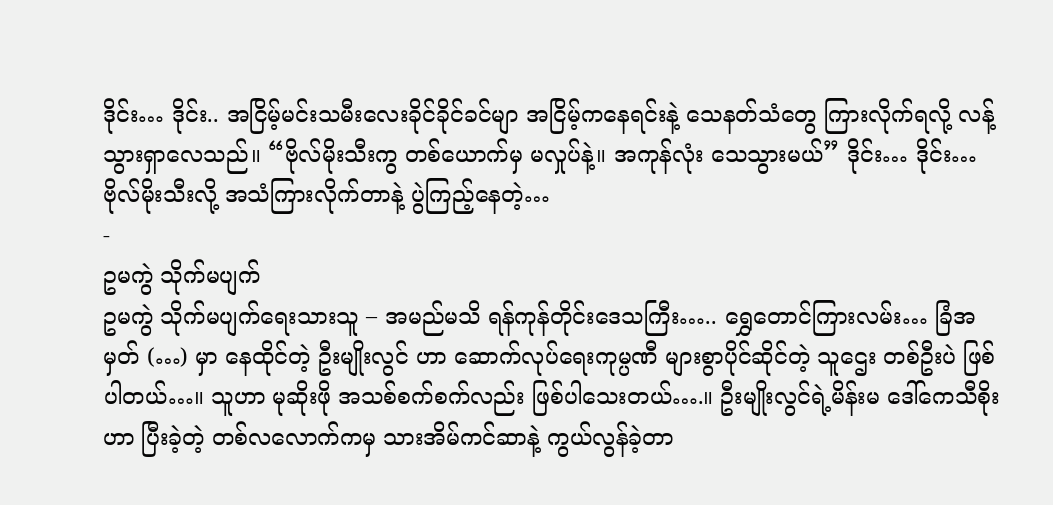ဒိုင်း… ဒိုင်း.. အငြိမ့်မင်းသမီးလေးခိုင်ခိုင်ခင်မျာ အငြိမ့်ကနေရင်းနဲ့ သေနတ်သံတွေ ကြားလိုက်ရလို့ လန့်သွားရှာလေသည်။ “ဗိုလ်မိုးသီးကွ တစ်ယောက်မှ မလှုပ်နဲ့။ အကုန်လုံး သေသွားမယ်” ဒိုင်း… ဒိုင်း… ဗိုလ်မိုးသီးလို့ အသံကြားလိုက်တာနဲ့ ပွဲကြည့်နေတဲ့…
-
ဥမကွဲ သိုက်မပျက်
ဥမကွဲ သိုက်မပျက်ရေးသားသူ – အမည်မသိ ရန်ကုန်တိုင်းဒေသကြီး….. ရွှေတောင်ကြားလမ်း… ခြံအမှတ် (…) မှာ နေထိုင်တဲ့ ဦးမျိုးလွင် ဟာ ဆောက်လုပ်ရေးကုမ္ပဏီ များစွာပိုင်ဆိုင်တဲ့ သူဌေး တစ်ဦးပဲ ဖြစ်ပါတယ်…။ သူဟာ မုဆိုးဖို အသစ်စက်စက်လည်း ဖြစ်ပါသေးတယ်….။ ဦးမျိုးလွင်ရဲ့မိန်းမ ဒေါ်ကေသီစိုး ဟာ ပြီးခဲ့တဲ့ တစ်လလောက်ကမှ သားအိမ်ကင်ဆာနဲ့ ကွယ်လွန်ခဲ့တာ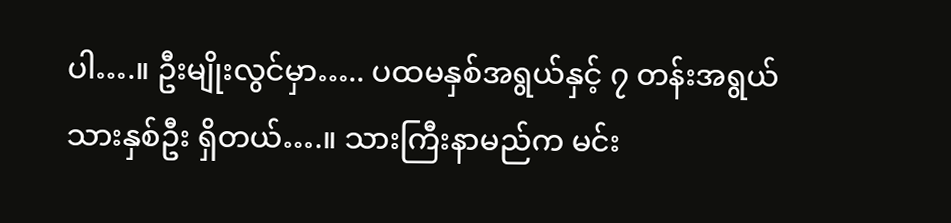ပါ….။ ဦးမျိုးလွင်မှာ….. ပထမနှစ်အရွယ်နှင့် ၇ တန်းအရွယ် သားနှစ်ဦး ရှိတယ်….။ သားကြီးနာမည်က မင်း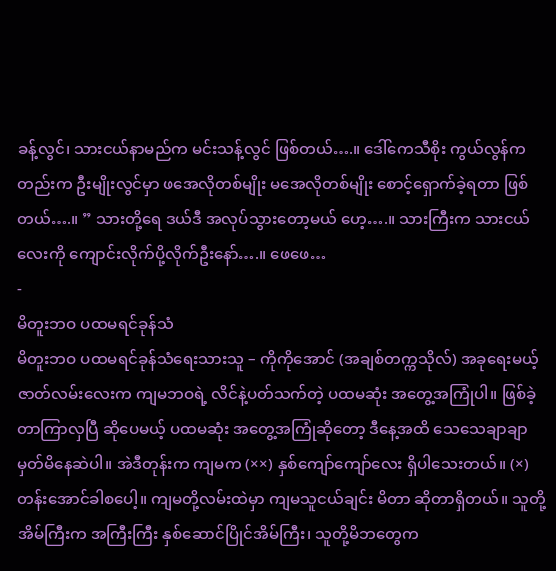ခန့်လွင်၊ သားငယ်နာမည်က မင်းသန့်လွင် ဖြစ်တယ်….။ ဒေါ်ကေသီစိုး ကွယ်လွန်ကတည်းက ဦးမျိုးလွင်မှာ ဖအေလိုတစ်မျိုး မအေလိုတစ်မျိုး စောင့်ရှောက်ခဲ့ရတာ ဖြစ်တယ်….။ ” သားတို့ရေ ဒယ်ဒီ အလုပ်သွားတော့မယ် ဟေ့….။ သားကြီးက သားငယ်လေးကို ကျောင်းလိုက်ပို့လိုက်ဦးနော်….။ ဖေဖေ…
-
မိတူးဘဝ ပထမရင်ခုန်သံ
မိတူးဘဝ ပထမရင်ခုန်သံရေးသားသူ – ကိုကိုအောင် (အချစ်တက္ကသိုလ်) အခုရေးမယ့် ဇာတ်လမ်းလေးက ကျမဘဝရဲ့ လိင်နဲ့ပတ်သက်တဲ့ ပထမဆုံး အတွေ့အကြုံပါ။ ဖြစ်ခဲ့တာကြာလှပြီ ဆိုပေမယ့် ပထမဆုံး အတွေ့အကြုံဆိုတော့ ဒီနေ့အထိ သေသေချာချာ မှတ်မိနေဆဲပါ။ အဲဒီတုန်းက ကျမက (××) နှစ်ကျော်ကျော်လေး ရှိပါသေးတယ်။ (×) တန်းအောင်ခါစပေါ့။ ကျမတို့လမ်းထဲမှာ ကျမသူငယ်ချင်း မိတာ ဆိုတာရှိတယ်။ သူတို့အိမ်ကြီးက အကြီးကြီး နှစ်ဆောင်ပြိုင်အိမ်ကြီး၊ သူတို့မိဘတွေက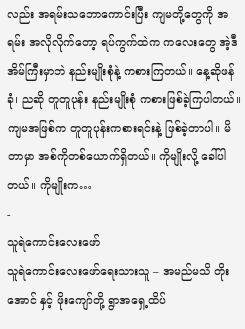လည်း အရမ်းသဘောကောင်းပြီး ကျမတို့တွေကို အရမ်း အလိုလိုက်တော့ ရပ်ကွက်ထဲက ကလေးတွေ အဲ့ဒီအိမ်ကြီးမှာဘဲ နည်းမျိုးစုံနဲ့ ကစားကြတယ်။ နေ့ဆိုဖန်ခုံ၊ ညဆို တူတူပုန်း နည်းမျိုးစုံ ကစားဖြစ်ခဲ့ကြပါတယ်။ ကျမအဖြစ်က တူတူပုန်းကစားရင်းနဲ့ ဖြစ်ခဲ့တာပါ။ မိတာမှာ အစ်ကိုတစ်ယောက်ရှိတယ်။ ကိုမျိုးလို့ ခေါ်ပါတယ်။ ကိုမျိုးက…
-
သူရဲကောင်းလေးဖော်
သူရဲကောင်းလေးဖော်ရေးသားသူ – အမည်မသိ တိုးအောင် နှင့် ဖိုးကျော်တို့ ရွာအရှေ့ထိပ်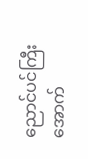ညောင်ပင်ကြီးအောက်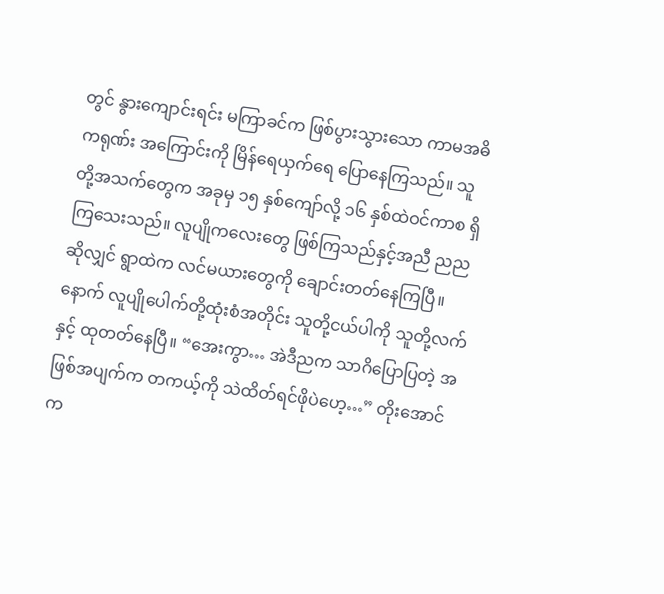တွင် နွားကျောင်းရင်း မကြာခင်က ဖြစ်ပွားသွားသော ကာမအဓိကရုဏ်း အကြောင်းကို မြိန်ရေယှက်ရေ ပြောနေကြသည်။ သူတို့အသက်တွေက အခုမှ ၁၅ နှစ်ကျော်လို့ ၁၆ နှစ်ထဲဝင်ကာစ ရှိကြသေးသည်။ လူပျိုကလေးတွေ ဖြစ်ကြသည်နှင့်အညီ ညညဆိုလျှင် ရွာထဲက လင်မယားတွေကို ချောင်းတတ်နေကြပြီ။ နောက် လူပျိုပေါက်တို့ထုံးစံအတိုင်း သူတို့ငယ်ပါကို သူတို့လက်နှင့် ထုတတ်နေပြီ။ “အေးကွာ… အဲဒီညက သာဂိပြောပြတဲ့ အဖြစ်အပျက်က တကယ့်ကို သဲထိတ်ရင်ဖိုပဲဟေ့…” တိုးအောင်က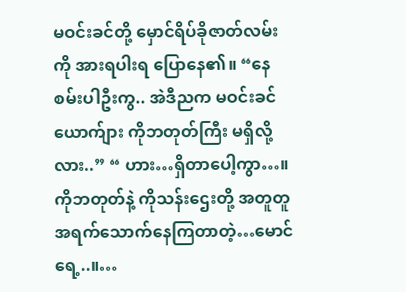မဝင်းခင်တို့ မှောင်ရိပ်ခိုဇာတ်လမ်းကို အားရပါးရ ပြောနေ၏။ “နေစမ်းပါဦးကွ.. အဲဒီညက မဝင်းခင်ယောက်ျား ကိုဘတုတ်ကြီး မရှိလို့လား..” “ ဟား…ရှိတာပေါ့ကွာ…။ ကိုဘတုတ်နဲ့ ကိုသန်းဌေးတို့ အတူတူ အရက်သောက်နေကြတာတဲ့…မောင်ရေ့..။…